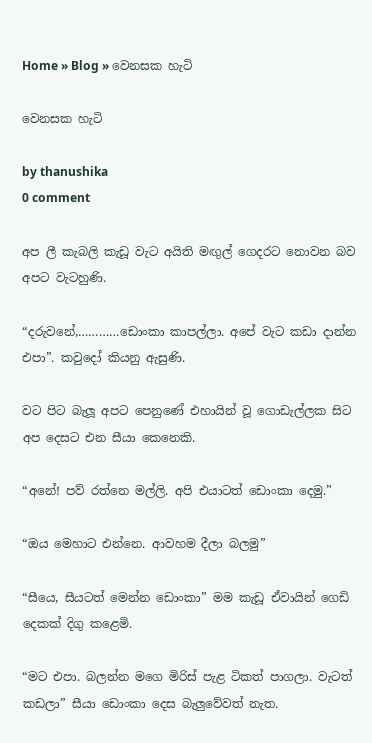Home » Blog » වෙනසක හැටි

වෙනසක හැටි

by thanushika
0 comment

අප ලී කැබලි කැඩූ වැට අයිති මඟුල් ගෙදරට නොවන බව අපට වැටහුණි.

“දරුවනේ,…………ඩොංකා කාපල්ලා. අපේ වැට කඩා දාන්න එපා”. කවුදෝ කියනු ඇසුණි.

වට පිට බැලූ අපට පෙනුණේ එහායින් වූ ගොඩැල්ලක සිට අප දෙසට එන සීයා කෙනෙකි.

“අනේ! පව් රත්නෙ මල්ලි. අපි එයාටත් ඩොංකා දෙමු.”

“ඔය මෙහාට එන්නෙ. ආවහම දීලා බලමු”

“සීයෙ, සීයටත් මෙන්න ඩොංකා” මම කැඩූ ඒවායින් ගෙඩි දෙකක් දිගු කළෙමි.

“මට එපා. බලන්න මගෙ මිරිස් පැළ ටිකත් පාගලා. වැටත් කඩලා” සීයා ඩොංකා දෙස බැලුවේවත් නැත.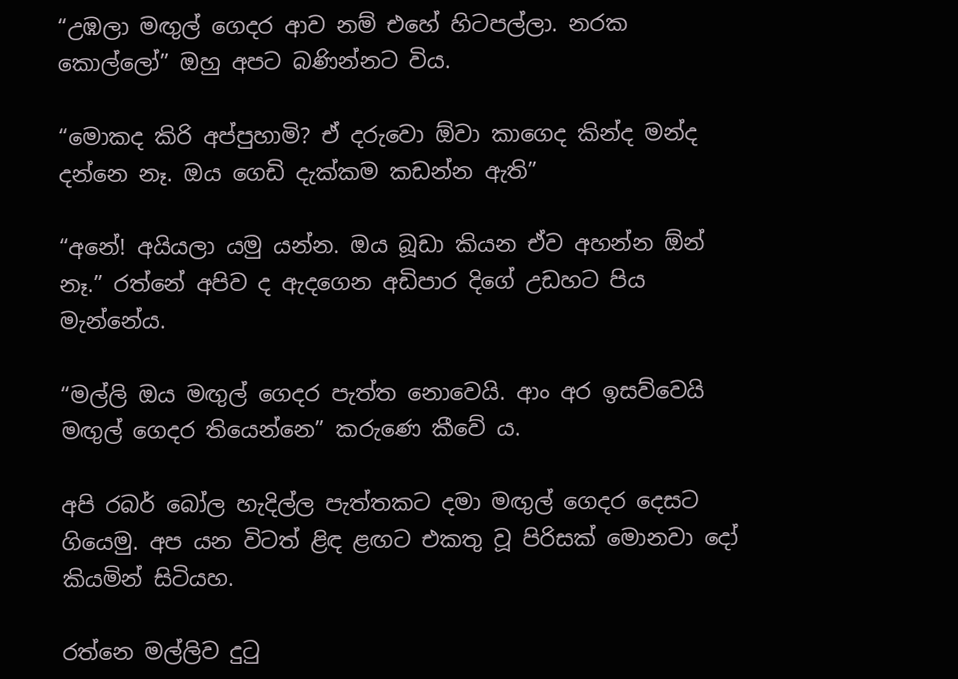“උඹලා මඟුල් ගෙදර ආව නම් එහේ හිටපල්ලා. නරක කොල්ලෝ” ඔහු අපට බණින්නට විය.

“මොකද කිරි අප්පුහාමි? ඒ දරුවො ඕවා කාගෙද කින්ද මන්ද දන්නෙ නෑ. ඔය ගෙඩි දැක්කම කඩන්න ඇති”

“අනේ! අයියලා යමු යන්න. ඔය බූඩා කියන ඒව අහන්න ඕන් නෑ.” රත්නේ අපිව ද ඇදගෙන අඩිපාර දිගේ උඩහට පිය මැන්නේය.

“මල්ලි ඔය මඟුල් ගෙදර පැත්ත නොවෙයි. ආං අර ඉසව්වෙයි මඟුල් ගෙදර තියෙන්නෙ” කරුණෙ කීවේ ය.

අපි රබර් බෝල හැදිල්ල පැත්තකට දමා මඟුල් ගෙදර දෙසට ගියෙමු. අප යන විටත් ළිඳ ළඟට එකතු වූ පිරිසක් මොනවා දෝ කියමින් සිටියහ.

රත්නෙ මල්ලිව දුටු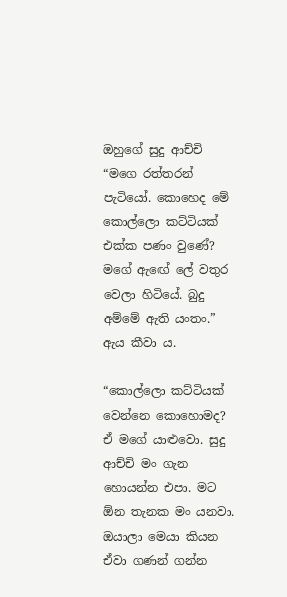ඔහුගේ සුදු ආච්චි “මගෙ රත්තරන් පැටියෝ. කොහෙද මේ කොල්ලො කට්ටියක් එක්ක පණං වුණේ? මගේ ඇඟේ ලේ වතුර වෙලා හිටියේ. බුදු අම්මේ ඇති යංතං.” ඇය කීවා ය.

“කොල්ලො කට්ටියක් වෙන්නෙ කොහොමද? ඒ මගේ යාළුවො. සුදු ආච්චි මං ගැන හොයන්න එපා. මට ඕන තැනක මං යනවා. ඔයාලා මෙයා කියන ඒවා ගණන් ගන්න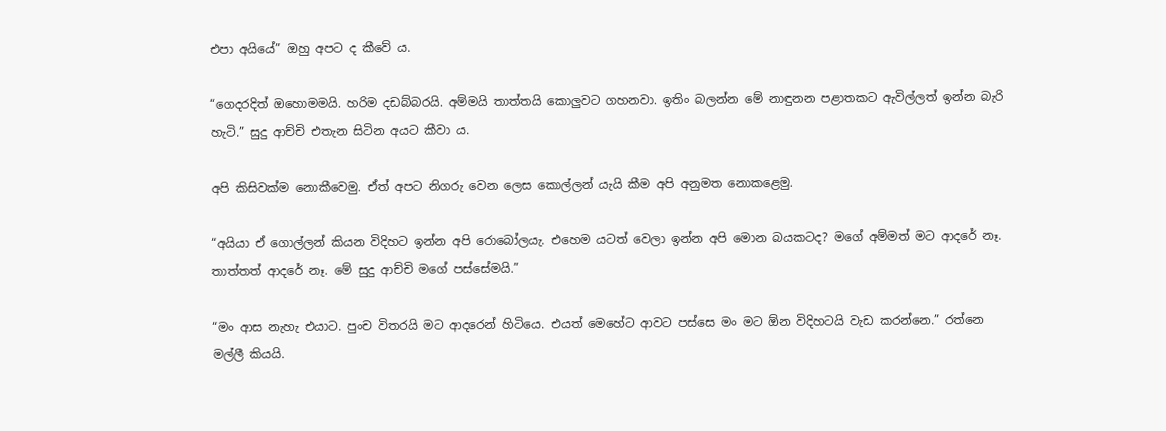එපා අයියේ” ඔහු අපට ද කීවේ ය.

“ගෙදරදිත් ඔහොමමයි. හරිම දඩබ්බරයි. අම්මයි තාත්තයි කොලුවට ගහනවා. ඉතිං බලන්න මේ නාඳුනන පළාතකට ඇවිල්ලත් ඉන්න බැරි හැටි.” සුදු ආච්චි එතැන සිටින අයට කීවා ය.

අපි කිසිවක්ම නොකීවෙමු. ඒත් අපට නිගරු වෙන ලෙස කොල්ලන් යැයි කීම අපි අනුමත නොකළෙමු.

“අයියා ඒ ගොල්ලන් කියන විදිහට ඉන්න අපි රොබෝලයැ. එහෙම යටත් වෙලා ඉන්න අපි මොන බයකටද? මගේ අම්මත් මට ආදරේ නෑ. තාත්තත් ආදරේ නෑ. මේ සුදු ආච්චි මගේ පස්සේමයි.”

“මං ආස නැහැ එයාට. පුංච විතරයි මට ආදරෙන් හිටියෙ. එයත් මෙහේට ආවට පස්සෙ මං මට ඕන විදිහටයි වැඩ කරන්නෙ.” රත්නෙ මල්ලී කියයි.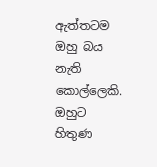ඇත්තටම ඔහු බය නැති කොල්ලෙකි. ඔහුට හිතුණ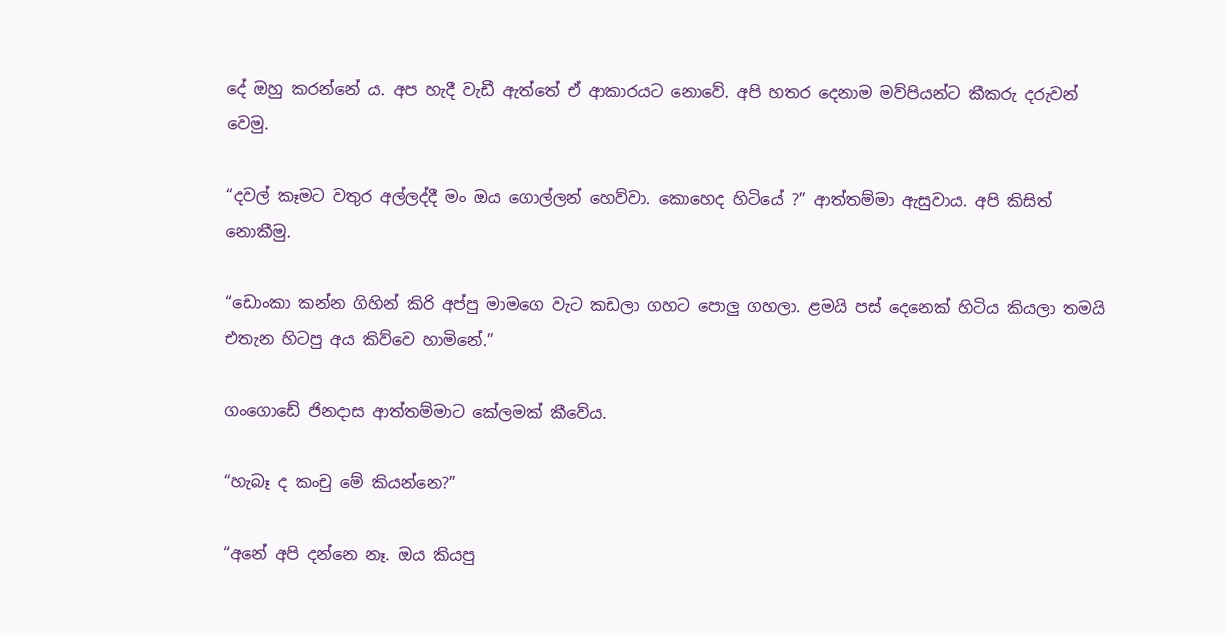දේ ඔහු කරන්නේ ය. අප හැදී වැඩී ඇත්තේ ඒ ආකාරයට නොවේ. අපි හතර දෙනාම මව්පියන්ට කීකරු දරුවන් වෙමු.

“දවල් කෑමට වතුර අල්ලද්දී මං ඔය ගොල්ලන් හෙව්වා. කොහෙද හිටියේ ?” ආත්තම්මා ඇසුවාය. අපි කිසිත් නොකීමු.

“ඩොංකා කන්න ගිහින් කිරි අප්පු මාමගෙ වැට කඩලා ගහට පොලු ගහලා. ළමයි පස් දෙනෙක් හිටිය කියලා තමයි එතැන හිටපු අය කිව්වෙ හාමිනේ.”

ගංගොඩේ ජිනදාස ආත්තම්මාට කේලමක් කීවේය.

“හැබෑ ද කංචු මේ කියන්නෙ?”

“අනේ අපි දන්නෙ නෑ. ඔය කියපු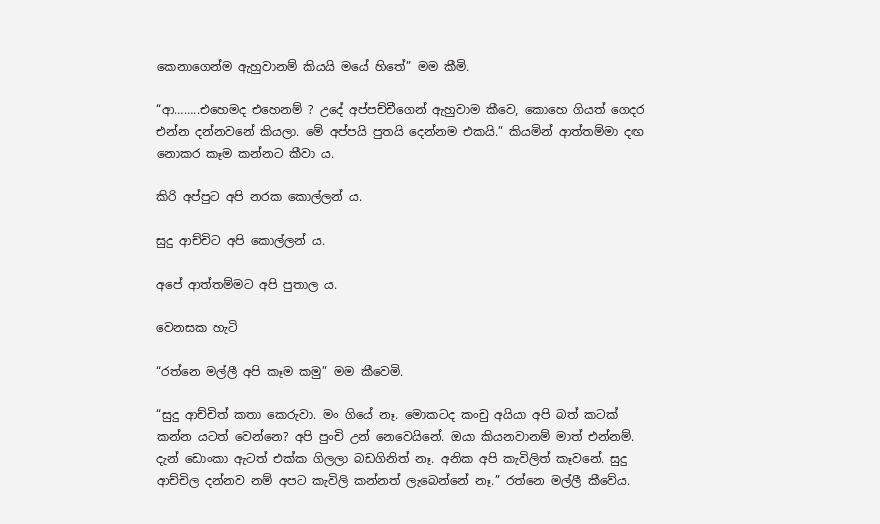කෙනාගෙන්ම ඇහුවානම් කියයි මයේ හිතේ” මම කීමි.

“ආ……..එහෙමද එහෙනම් ? උදේ අප්පච්චීගෙන් ඇහුවාම කීවෙ, කොහෙ ගියත් ගෙදර එන්න දන්නවනේ කියලා. මේ අප්පයි පුතයි දෙන්නම එකයි.” කියමින් ආත්තම්මා දඟ නොකර කෑම කන්නට කීවා ය.

කිරි අප්පුට අපි නරක කොල්ලන් ය.

සුදු ආච්චිට අපි කොල්ලන් ය.

අපේ ආත්තම්මට අපි පුතාල ය.

වෙනසක හැටි

“රත්නෙ මල්ලී අපි කෑම කමු” මම කීවෙමි.

“සුදු ආච්චිත් කතා කෙරුවා. මං ගියේ නෑ. මොකටද කංචු අයියා අපි බත් කටක් කන්න යටත් වෙන්නෙ? අපි පුංචි උන් නෙවෙයිනේ. ඔයා කියනවානම් මාත් එන්නම්. දැන් ඩොංකා ඇටත් එක්ක ගිලලා බඩගිනිත් නෑ. අනික අපි කැවිලිත් කෑවනේ. සුදු ආච්චිල දන්නව නම් අපට කැවිලි කන්නත් ලැබෙන්නේ නෑ.” රත්නෙ මල්ලී කීවේය.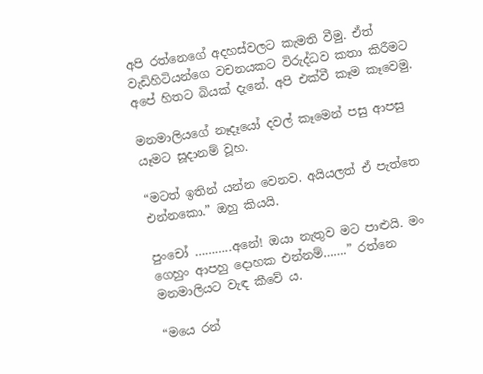අපි රත්නෙගේ අදහස්වලට කැමති වීමු. ඒත් වැඩිහිටියන්ගෙ වචනයකට විරුද්ධව කතා කිරීමට අපේ හිතට බියක් දැනේ. අපි එක්වී කෑම කෑවෙමු.

මනමාලියගේ නෑදෑයෝ දවල් කෑමෙන් පසු ආපසු යෑමට සූදානම් වූහ.

“මටත් ඉතින් යන්න වෙනව. අයියලත් ඒ පැත්තෙ එන්නකො.” ඔහු කියයි.

පුංචෝ ………..අනේ! ඔයා නැතුව මට පාළුයි. මං ගෙහුං ආපහු දොහක එන්නම්…….” රත්නෙ මනමාලියට වැඳ කීවේ ය.

“මයෙ රන්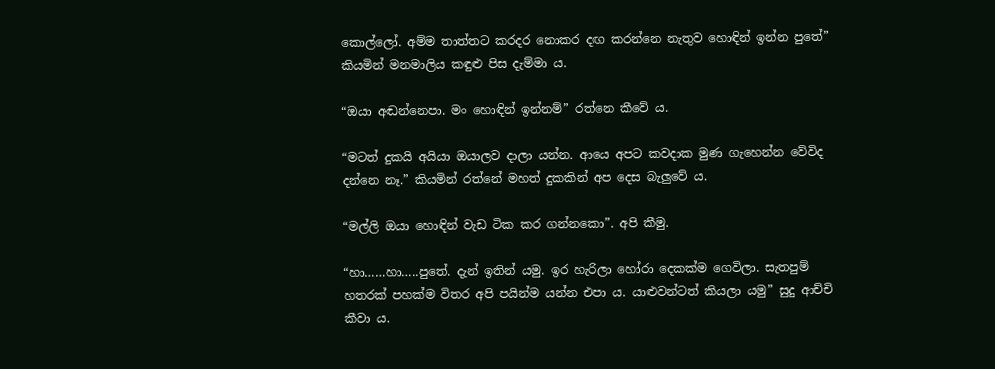කොල්ලෝ. අම්ම තාත්තට කරදර නොකර දඟ කරන්නෙ නැතුව හොඳින් ඉන්න පුතේ” කියමින් මනමාලිය කඳුළු පිස දැම්මා ය.

“ඔයා අඬන්නෙපා. මං හොඳින් ඉන්නම්” රත්නෙ කීවේ ය.

“මටත් දුකයි අයියා ඔයාලව දාලා යන්න. ආයෙ අපට කවදාක මුණ ගැහෙන්න වේවිද දන්නෙ නෑ.” කියමින් රත්නේ මහත් දුකකින් අප දෙස බැලුවේ ය.

“මල්ලි ඔයා හොඳින් වැඩ ටික කර ගන්නකො”. අපි කීමු.

“හා……හා…..පුතේ. දැන් ඉතින් යමු. ඉර හැරිලා හෝරා දෙකක්ම ගෙවිලා. සැතපුම් හතරක් පහක්ම විතර අපි පයින්ම යන්න එපා ය. යාළුවන්ටත් කියලා යමු” සුදු ආච්චි කීවා ය.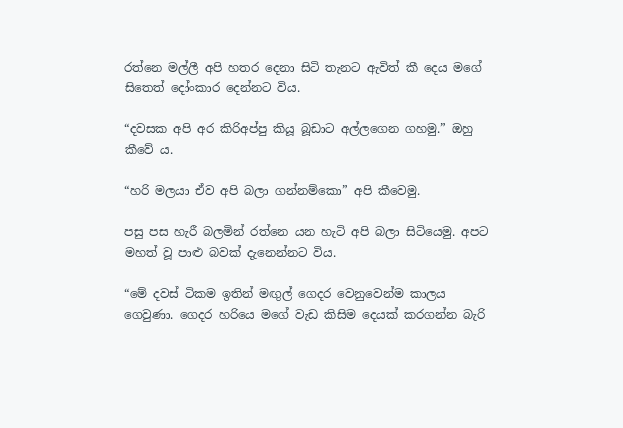රත්නෙ මල්ලී අපි හතර දෙනා සිටි තැනට ඇවිත් කී දෙය මගේ සිතෙත් දෝංකාර දෙන්නට විය.

“දවසක අපි අර කිරිඅප්පු කියූ බූඩාට අල්ලගෙන ගහමු.” ඔහු කීවේ ය.

“හරි මලයා ඒව අපි බලා ගන්නම්කො” අපි කීවෙමු.

පසු පස හැරී බලමින් රත්නෙ යන හැටි අපි බලා සිටියෙමු. අපට මහත් වූ පාළු බවක් දැනෙන්නට විය.

“මේ දවස් ටිකම ඉතින් මඟුල් ගෙදර වෙනුවෙන්ම කාලය ගෙවුණා. ගෙදර හරියෙ මගේ වැඩ කිසිම දෙයක් කරගන්න බැරි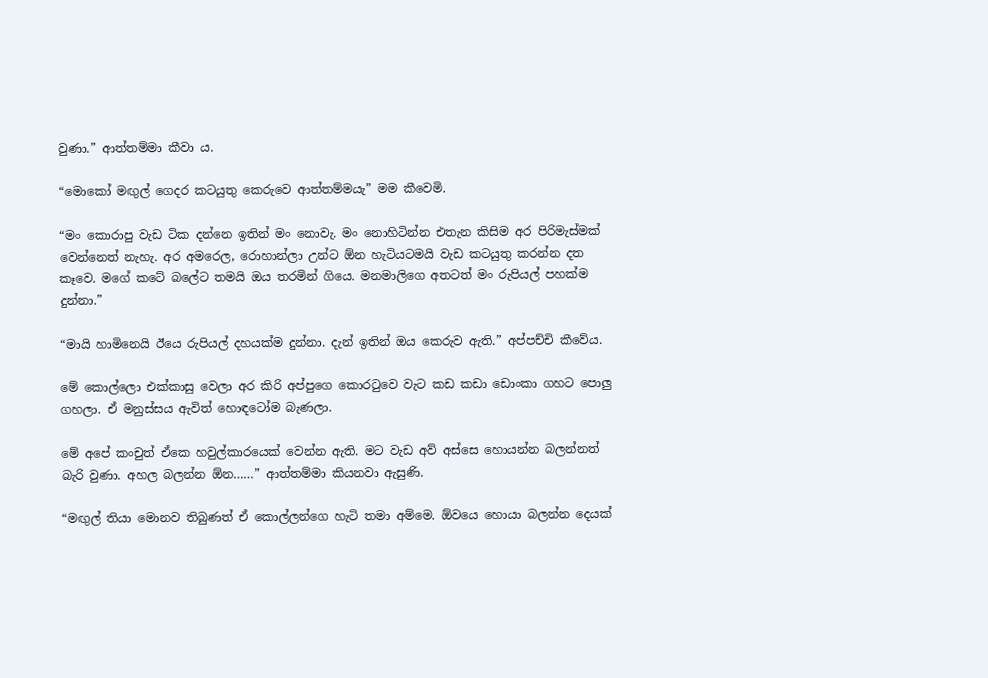වුණා.” ආත්තම්මා කීවා ය.

“මොකෝ මඟුල් ගෙදර කටයුතු කෙරුවෙ ආත්තම්මයැ” මම කීවෙමි.

“මං කොරාපු වැඩ ටික දන්නෙ ඉතින් මං නොවැ. මං නොහිටින්න එතැන කිසිම අර පිරිමැස්මක් වෙන්නෙත් නැහැ. අර අමරෙල, රොහාන්ලා උන්ට ඕන හැටියටමයි වැඩ කටයුතු කරන්න දත කෑවෙ. මගේ කටේ බලේට තමයි ඔය තරමින් ගියෙ. මනමාලිගෙ අතටත් මං රුපියල් පහක්ම දුන්නා.”

“මායි හාමිනෙයි ඊයෙ රුපියල් දහයක්ම දුන්නා. දැන් ඉතින් ඔය කෙරුව ඇති.” අප්පච්චි කීවේය.

මේ කොල්ලො එක්කාසු වෙලා අර කිරි අප්පුගෙ කොරටුවෙ වැට කඩ කඩා ඩොංකා ගහට පොලු ගහලා. ඒ මනුස්සය ඇවිත් හොඳටෝම බැණලා.

මේ අපේ කංචුත් ඒකෙ හවුල්කාරයෙක් වෙන්න ඇති. මට වැඩ අව් අස්සෙ හොයන්න බලන්නත් බැරි වුණා. අහල බලන්න ඕන……” ආත්තම්මා කියනවා ඇසුණි.

“මඟුල් තියා මොනව තිබුණත් ඒ කොල්ලන්ගෙ හැටි තමා අම්මෙ. ඕවයෙ හොයා බලන්න දෙයක්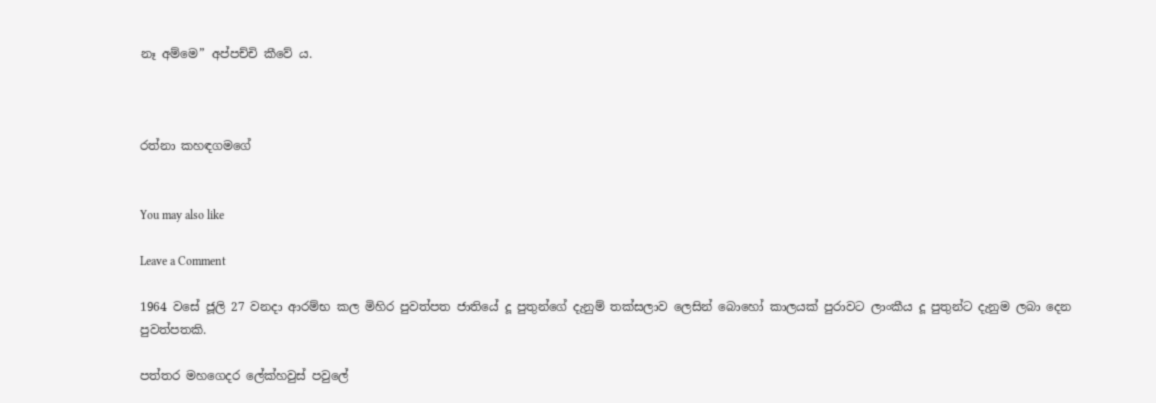නෑ අම්මෙ” අප්පච්චි කීවේ ය.



රත්නා කහඳගමගේ


You may also like

Leave a Comment

1964 වසේ ජූලි 27 වනදා ආරම්භ කල මිහිර පුවත්පත ජාතියේ දූ පුතුන්ගේ දැනුම් තක්සලාව ලෙසින් බොහෝ කාලයක් පුරාවට ලාංකීය දූ පුතුන්ට දැනුම ලබා දෙන පුවත්පතකි.

පත්තර මහගෙදර ලේක්හවුස් පවුලේ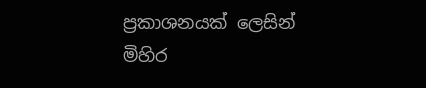ප්‍රකාශනයක් ලෙසින් මිහිර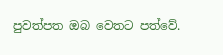පුවත්පත ඔබ වෙතට පත්වේ.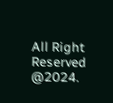All Right Reserved @2024.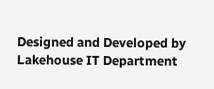Designed and Developed by Lakehouse IT Department